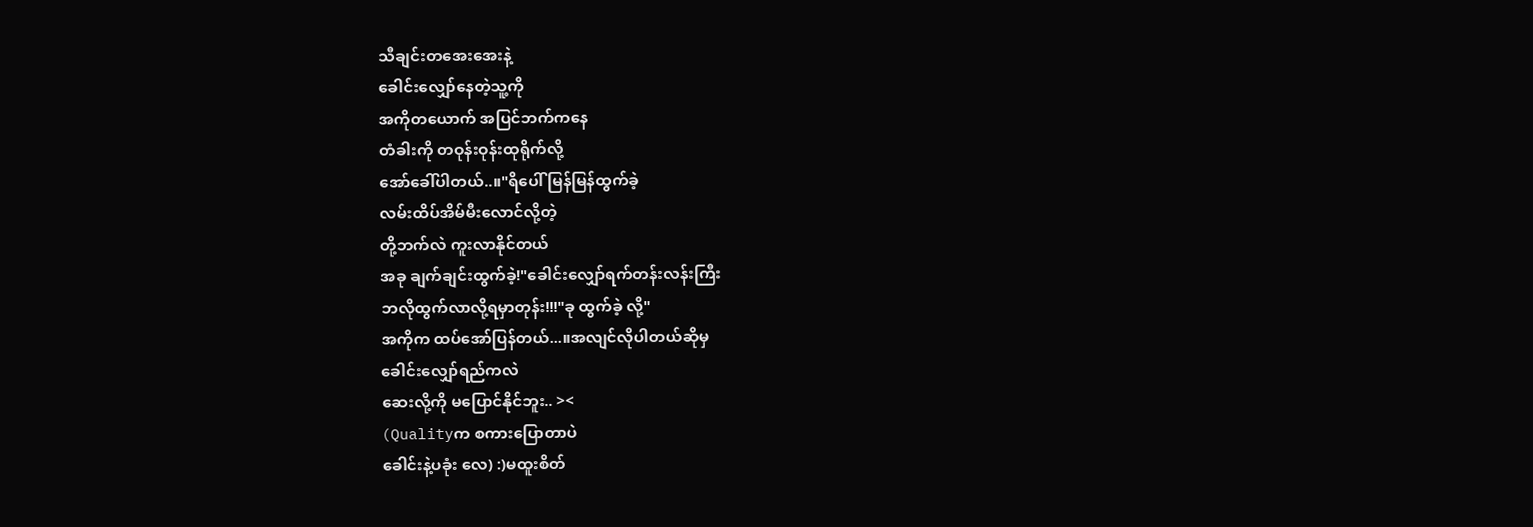သီချင်းတအေးအေးနဲ့
ခေါင်းလျှော်နေတဲ့သူ့ကို
အကိုတယောက် အပြင်ဘက်ကနေ
တံခါးကို တဝုန်းဝုန်းထုရိုက်လို့
အော်ခေါ်ပါတယ်..။"ရိပေါ် မြန်မြန်ထွက်ခဲ့
လမ်းထိပ်အိမ်မီးလောင်လို့တဲ့
တို့ဘက်လဲ ကူးလာနိုင်တယ်
အခု ချက်ချင်းထွက်ခဲ့!"ခေါင်းလျှော်ရက်တန်းလန်းကြီး
ဘလိုထွက်လာလို့ရမှာတုန်း!!!"ခု ထွက်ခဲ့ လို့"
အကိုက ထပ်အော်ပြန်တယ်...။အလျင်လိုပါတယ်ဆိုမှ
ခေါင်းလျှော်ရည်ကလဲ
ဆေးလို့ကို မပြောင်နိုင်ဘူး.. ><
(Qualityက စကားပြောတာပဲ
ခေါင်းနဲ့ပခုံး လေ) :)မထူးစိတ်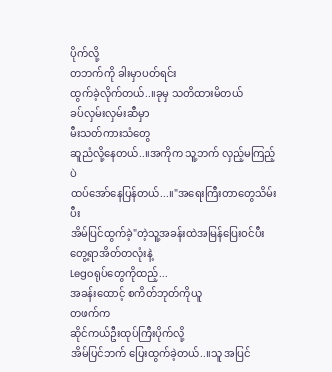ပိုက်လို့
တဘက်ကို ခါးမှာပတ်ရင်း
ထွက်ခဲ့လိုက်တယ်..။ခုမှ သတိထားမိတယ်
ခပ်လှမ်းလှမ်းဆီမှာ
မီးသတ်ကားသံတွေ
ဆူညံလို့နေတယ်..။အကိုက သူ့ဘက် လှည့်မကြည့်ပဲ
ထပ်အော်နေပြန်တယ်...။"အရေးကြီးတာတွေသိမ်းပီး
အိမ်ပြင်ထွက်ခဲ့"တဲ့သူ့အခန်းထဲအမြန်ပြေးဝင်ပီး
တွေ့ရာအိတ်တလုံးနဲ့
Legoရုပ်တွေကိုထည့်...
အခန်းထောင့် စကိတ်ဘုတ်ကိုယူ
တဖက်က
ဆိုင်ကယ်ဦးထုပ်ကြီးပိုက်လို့
အိမ်ပြင်ဘက် ပြေးထွက်ခဲ့တယ်..။သူ အပြင်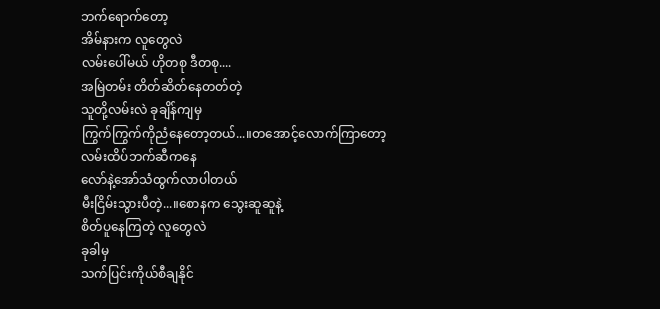ဘက်ရောက်တော့
အိမ်နားက လူတွေလဲ
လမ်းပေါ်မယ် ဟိုတစု ဒီတစု....
အမြဲတမ်း တိတ်ဆိတ်နေတတ်တဲ့
သူတို့လမ်းလဲ ခုချိန်ကျမှ
ကြွက်ကြွက်ကိုညံနေတော့တယ်...။တအောင့်လောက်ကြာတော့
လမ်းထိပ်ဘက်ဆီကနေ
လော်နဲ့အော်သံထွက်လာပါတယ်
မီးငြိမ်းသွားပီတဲ့...။စောနက သွေးဆူဆူနဲ့
စိတ်ပူနေကြတဲ့ လူတွေလဲ
ခုခါမှ
သက်ပြင်းကိုယ်စီချနိုင်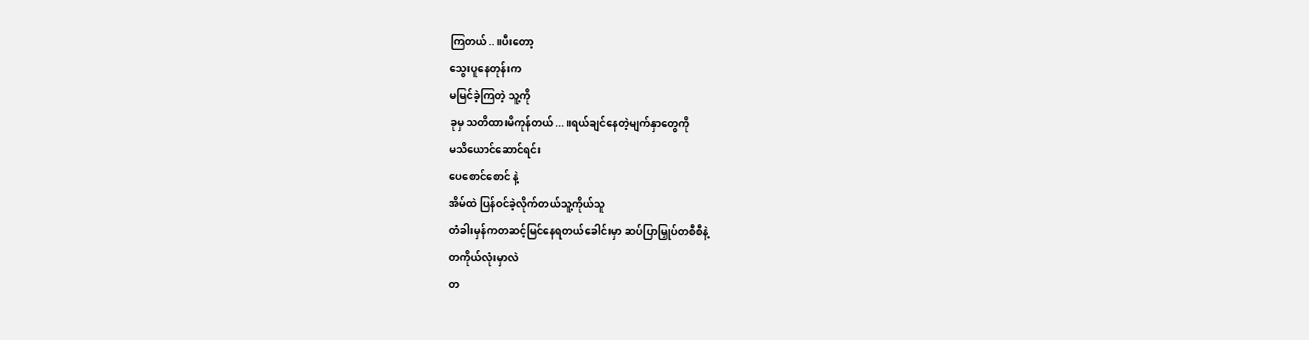ကြတယ်..။ပီးတော့
သွေးပူနေတုန်းက
မမြင်ခဲ့ကြတဲ့ သူ့ကို
ခုမှ သတိထားမိကုန်တယ်...။ရယ်ချင်နေတဲ့မျက်နှာတွေကို
မသိယောင်ဆောင်ရင်း
ပေစောင်စောင် နဲ့
အိမ်ထဲ ပြန်ဝင်ခဲ့လိုက်တယ်သူ့ကိုယ်သူ
တံခါးမှန်ကတဆင့်မြင်နေရတယ်ခေါင်းမှာ ဆပ်ပြာမြှုပ်တစီစီနဲ့
တကိုယ်လုံးမှာလဲ
တ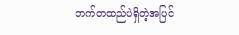ဘက်တထည်ပဲရှိတဲ့အပြင်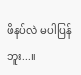ဖိနပ်လဲ မပါပြန်ဘူး...။